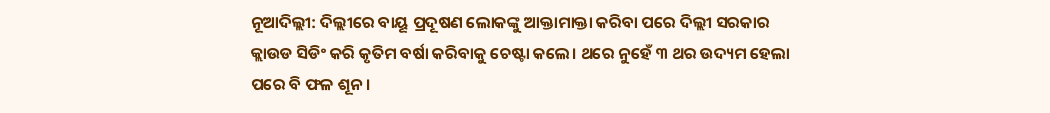ନୂଆଦିଲ୍ଲୀ: ଦିଲ୍ଲୀରେ ବାୟୂ ପ୍ରଦୂଷଣ ଲୋକଙ୍କୁ ଆକ୍ତାମାକ୍ତା କରିବା ପରେ ଦିଲ୍ଲୀ ସରକାର କ୍ଲାଉଡ ସିଡିଂ କରି କୃତିମ ବର୍ଷା କରିବାକୁ ଚେଷ୍ଟା କଲେ। ଥରେ ନୁହେଁ ୩ ଥର ଉଦ୍ୟମ ହେଲା ପରେ ବି ଫଳ ଶୂନ।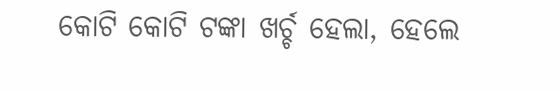କୋଟି କୋଟି ଟଙ୍କା ଖର୍ଚ୍ଚ ହେଲା, ହେଲେ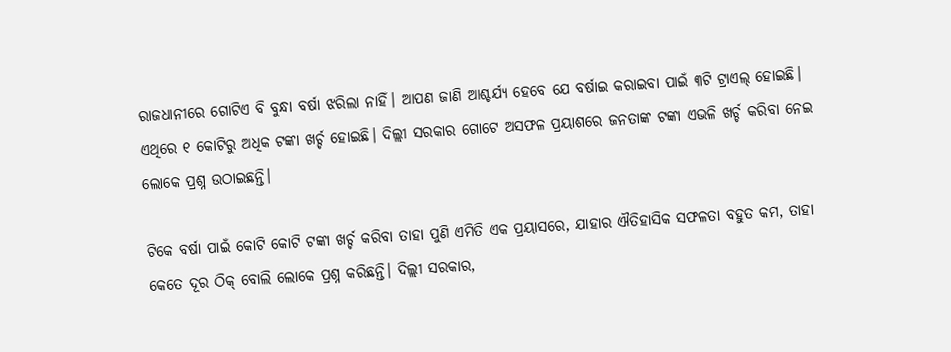ରାଜଧାନୀରେ ଗୋଟିଏ ବି ବୁନ୍ଧା ବର୍ଷା ଝରିଲା ନାହିଁ। ଆପଣ ଜାଣି ଆଶ୍ଚର୍ଯ୍ୟ ହେବେ ଯେ ବର୍ଷାଇ କରାଇବା ପାଇଁ ୩ଟି ଟ୍ରାଏଲ୍ ହୋଇଛି। ଏଥିରେ ୧ କୋଟିରୁ ଅଧିକ ଟଙ୍କା ଖର୍ଚ୍ଚ ହୋଇଛି। ଦିଲ୍ଲୀ ସରକାର ଗୋଟେ ଅସଫଳ ପ୍ରୟାଶରେ ଜନତାଙ୍କ ଟଙ୍କା ଏଭଳି ଖର୍ଚ୍ଚ କରିବା ନେଇ ଲୋକେ ପ୍ରଶ୍ନ ଉଠାଇଛନ୍ତି।

ଟିକେ ବର୍ଷା ପାଇଁ କୋଟି କୋଟି ଟଙ୍କା ଖର୍ଚ୍ଚ କରିବା ତାହା ପୁଣି ଏମିତି ଏକ ପ୍ରୟାସରେ, ଯାହାର ଐତିହାସିକ ସଫଳତା ବହୁତ କମ, ତାହା କେତେ ଦୂର ଠିକ୍ ବୋଲି ଲୋକେ ପ୍ରଶ୍ନ କରିଛନ୍ତି। ଦିଲ୍ଲୀ ସରକାର,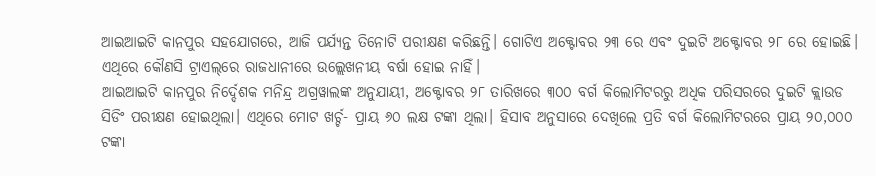ଆଇଆଇଟି କାନପୁର ସହଯୋଗରେ, ଆଜି ପର୍ଯ୍ୟନ୍ତ ତିନୋଟି ପରୀକ୍ଷଣ କରିଛନ୍ତି। ଗୋଟିଏ ଅକ୍ଟୋବର ୨୩ ରେ ଏବଂ ଦୁଇଟି ଅକ୍ଟୋବର ୨୮ ରେ ହୋଇଛି। ଏଥିରେ କୌଣସି ଟ୍ରାଏଲ୍‌ରେ ରାଜଧାନୀରେ ଉଲ୍ଲେଖନୀୟ ବର୍ଷା ହୋଇ ନାହିଁ।
ଆଇଆଇଟି କାନପୁର ନିର୍ଦ୍ଦେଶକ ମନିନ୍ଦ୍ର ଅଗ୍ରୱାଲଙ୍କ ଅନୁଯାୟୀ, ଅକ୍ଟୋବର ୨୮ ତାରିଖରେ ୩୦୦ ବର୍ଗ କିଲୋମିଟରରୁ ଅଧିକ ପରିସରରେ ଦୁଇଟି କ୍ଲାଉଡ ସିଡିଂ ପରୀକ୍ଷଣ ହୋଇଥିଲା। ଏଥିରେ ମୋଟ ଖର୍ଚ୍ଚ- ପ୍ରାୟ ୬୦ ଲକ୍ଷ ଟଙ୍କା ଥିଲା। ହିସାବ ଅନୁସାରେ ଦେଖିଲେ ପ୍ରତି ବର୍ଗ କିଲୋମିଟରରେ ପ୍ରାୟ ୨୦,୦୦୦ ଟଙ୍କା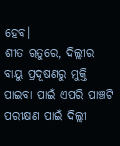ହେବ।
ଶୀତ ୠତୁରେ, ଦିଲ୍ଲୀର ବାୟୁ ପ୍ରଦୂଷଣରୁ ମୁକ୍ତି ପାଇବା ପାଇଁ ଏପରି ପାଞ୍ଚଟି ପରୀକ୍ଷଣ ପାଇଁ ଦିଲ୍ଲୀ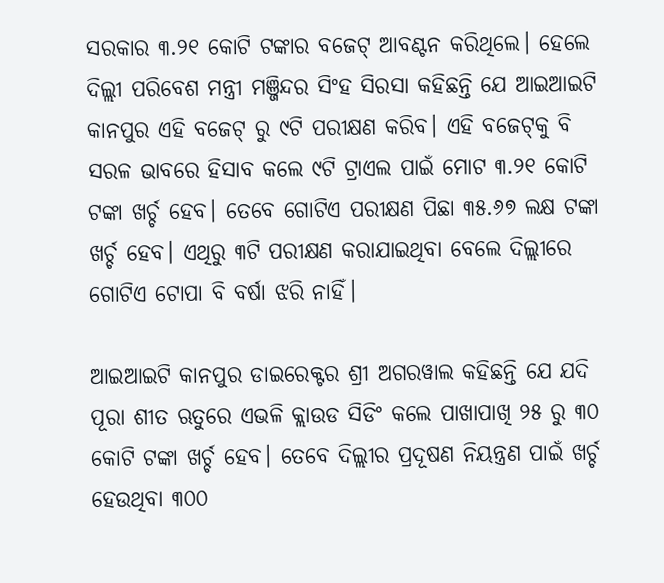ସରକାର ୩.୨୧ କୋଟି ଟଙ୍କାର ବଜେଟ୍ ଆବଣ୍ଟନ କରିଥିଲେ। ହେଲେ ଦିଲ୍ଲୀ ପରିବେଶ ମନ୍ତ୍ରୀ ମଞ୍ଜିନ୍ଦର ସିଂହ ସିରସା କହିଛନ୍ତି ଯେ ଆଇଆଇଟି କାନପୁର ଏହି ବଜେଟ୍ ରୁ ୯ଟି ପରୀକ୍ଷଣ କରିବ। ଏହି ବଜେଟ୍‌କୁ ବି ସରଳ ଭାବରେ ହିସାବ କଲେ ୯ଟି ଟ୍ରାଏଲ ପାଇଁ ମୋଟ ୩.୨୧ କୋଟି ଟଙ୍କା ଖର୍ଚ୍ଚ ହେବ। ତେବେ ଗୋଟିଏ ପରୀକ୍ଷଣ ପିଛା ୩୫.୬୭ ଲକ୍ଷ ଟଙ୍କା ଖର୍ଚ୍ଚ ହେବ। ଏଥିରୁ ୩ଟି ପରୀକ୍ଷଣ କରାଯାଇଥିବା ବେଲେ ଦିଲ୍ଲୀରେ ଗୋଟିଏ ଟୋପା ବି ବର୍ଷା ଝରି ନାହିଁ।

ଆଇଆଇଟି କାନପୁର ଡାଇରେକ୍ଟର ଶ୍ରୀ ଅଗରୱାଲ କହିଛନ୍ତି ଯେ ଯଦି ପୂରା ଶୀତ ଋତୁରେ ଏଭଳି କ୍ଲାଉଡ ସିଡିଂ କଲେ ପାଖାପାଖି ୨୫ ରୁ ୩୦ କୋଟି ଟଙ୍କା ଖର୍ଚ୍ଚ ହେବ। ତେବେ ଦିଲ୍ଲୀର ପ୍ରଦୂଷଣ ନିୟନ୍ତ୍ରଣ ପାଇଁ ଖର୍ଚ୍ଚ ହେଉଥିବା ୩୦୦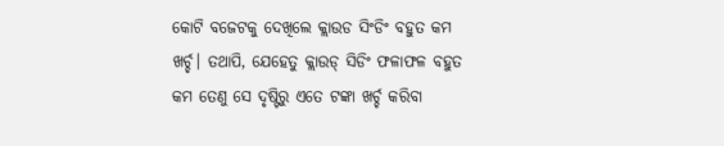କୋଟି ବଜେଟକୁ ଦେଖିଲେ କ୍ଲାଉଡ ସିଂଡିଂ ବହୁତ କମ ଖର୍ଚ୍ଚ। ତଥାପି, ଯେହେତୁ କ୍ଲାଉଡ୍ ସିଡିଂ ଫଳାଫଳ ବହୁତ କମ ତେଣୁ ସେ ଦୃଷ୍ଟିରୁ ଏତେ ଟଙ୍କା ଖର୍ଚ୍ଚ କରିବା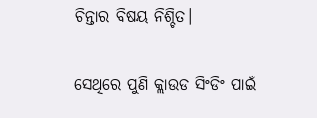ଚିନ୍ତାର ବିଷୟ ନିଶ୍ଚିତ।

ସେଥିରେ ପୁଣି କ୍ଲାଉଡ ସିଂଡିଂ ପାଇଁ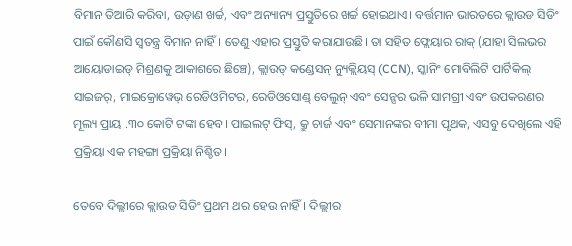ବିମାନ ତିଆରି କରିବା, ଉଡ଼ାଣ ଖର୍ଚ୍ଚ, ଏବଂ ଅନ୍ୟାନ୍ୟ ପ୍ରସ୍ତୁତିରେ ଖର୍ଚ୍ଚ ହୋଇଥାଏ। ବର୍ତ୍ତମାନ ଭାରତରେ କ୍ଲାଉଡ ସିଡିଂ ପାଇଁ କୌଣସି ସ୍ୱତନ୍ତ୍ର ବିମାନ ନାହିଁ। ତେଣୁ ଏହାର ପ୍ରସ୍ତୁତି କରାଯାଉଛି। ତା ସହିତ ଫ୍ଲେୟାର ରାକ୍ (ଯାହା ସିଲଭର ଆୟୋଡାଇଡ୍ ମିଶ୍ରଣକୁ ଆକାଶରେ ଛିଞ୍ଚେ), କ୍ଲାଉଡ୍ କଣ୍ଡେସନ୍ ନ୍ୟୁକ୍ଲିୟସ୍ (CCN), ସ୍କାନିଂ ମୋବିଲିଟି ପାର୍ଟିକିଲ୍ ସାଇଜର୍, ମାଇକ୍ରୋୱେଭ୍ ରେଡିଓମିଟର, ରେଡିଓସୋଣ୍ଡ୍ ବେଲୁନ୍ ଏବଂ ସେନ୍ସର ଭଳି ସାମଗ୍ରୀ ଏବଂ ଉପକରଣର ମୂଲ୍ୟ ପ୍ରାୟ .୩୦ କୋଟି ଟଙ୍କା ହେବ। ପାଇଲଟ୍ ଫିସ୍, କ୍ରୁ ଚାର୍ଜ ଏବଂ ସେମାନଙ୍କର ବୀମା ପୃଥକ, ଏସବୁ ଦେଖିଲେ ଏହି ପ୍ରକ୍ରିୟା ଏକ ମହଙ୍ଗା ପ୍ରକ୍ରିୟା ନିଶ୍ଚିତ।

ତେବେ ଦିଲ୍ଲୀରେ କ୍ଲାଉଡ ସିଡିଂ ପ୍ରଥମ ଥର ହେଉ ନାହିଁ। ଦିଲ୍ଲୀର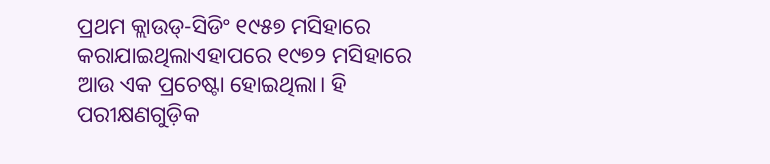ପ୍ରଥମ କ୍ଲାଉଡ୍-ସିଡିଂ ୧୯୫୭ ମସିହାରେ କରାଯାଇଥିଲାଏହାପରେ ୧୯୭୨ ମସିହାରେ ଆଉ ଏକ ପ୍ରଚେଷ୍ଟା ହୋଇଥିଲା। ହି ପରୀକ୍ଷଣଗୁଡ଼ିକ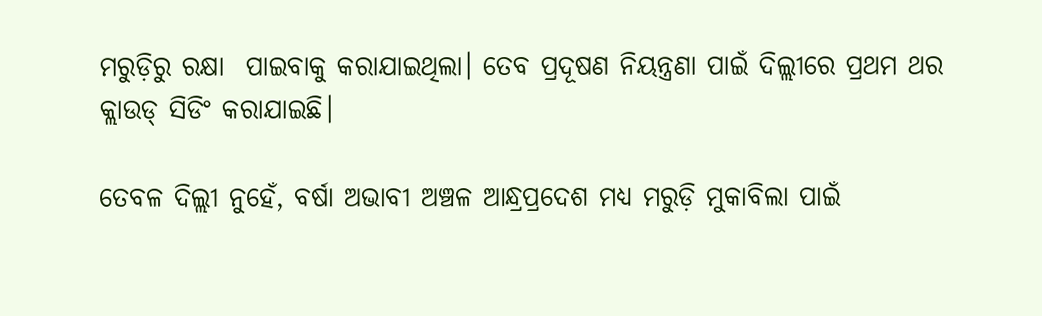ମରୁଡ଼ିରୁ ରକ୍ଷା  ପାଇବାକୁ କରାଯାଇଥିଲା। ତେବ ପ୍ରଦୂଷଣ ନିୟନ୍ତ୍ରଣା ପାଇଁ ଦିଲ୍ଲୀରେ ପ୍ରଥମ ଥର କ୍ଲାଉଡ୍ ସିଡିଂ କରାଯାଇଛି।

ତେବଳ ଦିଲ୍ଲୀ ନୁହେଁ, ବର୍ଷା ଅଭାବୀ ଅଞ୍ଚଳ ଆନ୍ଧ୍ରପ୍ରଦେଶ ମଧ୍ୟ ମରୁଡ଼ି ମୁକାବିଲା ପାଇଁ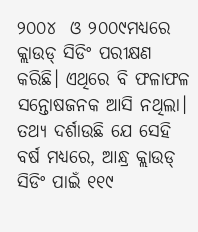୨୦୦୪  ଓ ୨୦୦୯ମଧ୍ୟରେ କ୍ଲାଉଡ୍ ସିଡିଂ ପରୀକ୍ଷଣ କରିଛି। ଏଥିରେ ବି ଫଳାଫଳ ସନ୍ତୋଷଜନକ ଆସି ନଥିଲା। ତଥ୍ୟ ଦର୍ଶାଉଛି ଯେ ସେହି ବର୍ଷ ମଧ୍ୟରେ, ଆନ୍ଧ୍ର କ୍ଲାଉଡ୍ ସିଡିଂ ପାଇଁ ୧୧୯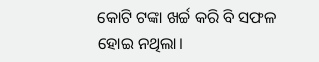କୋଟି ଟଙ୍କା ଖର୍ଚ୍ଚ କରି ବି ସଫଳ ହୋଇ ନଥିଲା।